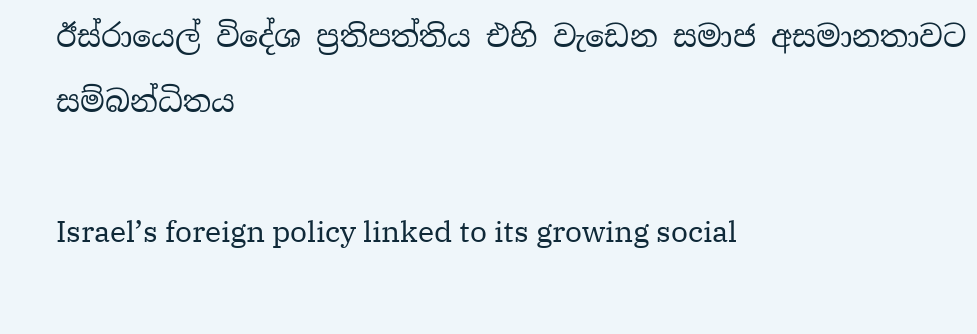ඊස්රායෙල් විදේශ ප්‍රතිපත්තිය එහි වැඩෙන සමාජ අසමානතාවට සම්බන්ධිතය

Israel’s foreign policy linked to its growing social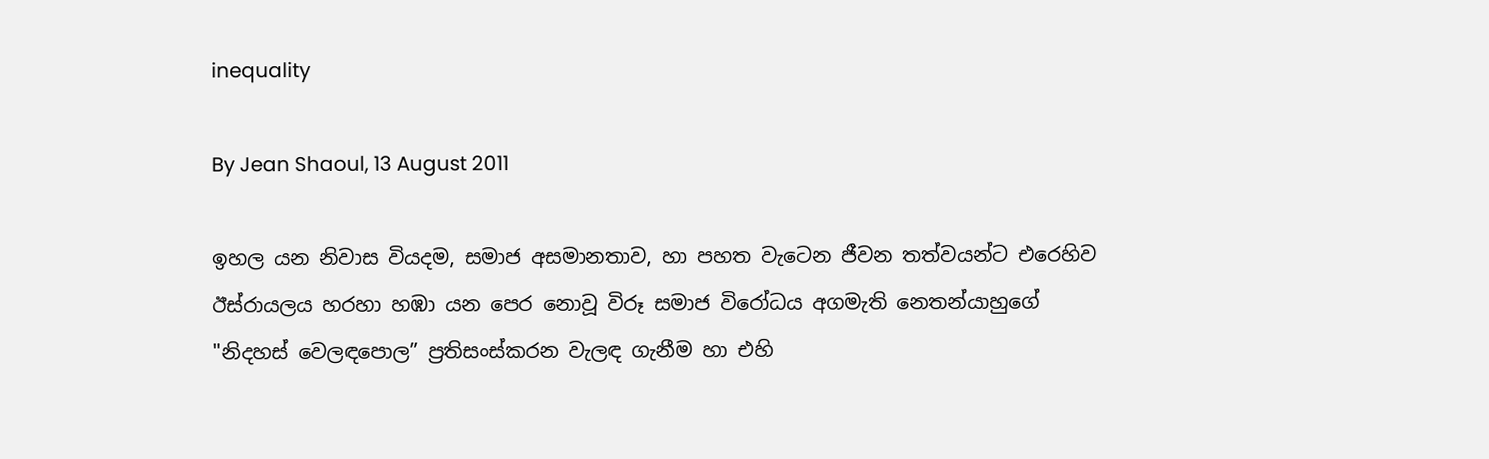inequality

By Jean Shaoul, 13 August 2011

ඉහල යන නිවාස වියදම, සමාජ අසමානතාව, හා පහත වැටෙන ජීවන තත්වයන්ට එරෙහිව ඊස්රායලය හරහා හඹා යන පෙර නොවූ විරූ සමාජ විරෝධය අගමැති නෙතන්යාහුගේ "නිදහස් වෙලඳපොල” ප්‍රතිසංස්කරන වැලඳ ගැනීම හා එහි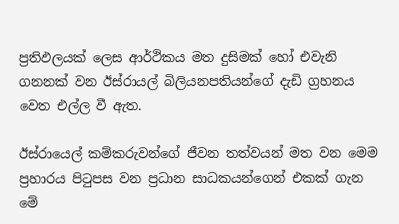ප්‍රතිඵලයක් ලෙස ආර්ථිකය මත දුසිමක් හෝ එවැනි ගනනක් වන ඊස්රායල් බිලියනපතියන්ගේ දැඩි ග්‍රහනය වෙත එල්ල වී ඇත.

ඊස්රායෙල් කම්කරුවන්ගේ ජීවන තත්වයන් මත වන මෙම ප්‍රහාරය පිටුපස වන ප්‍රධාන සාධකයන්ගෙන් එකක් ගැන මේ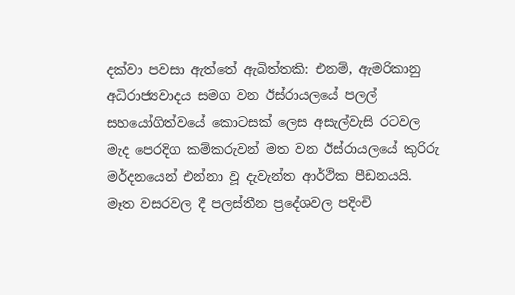දක්වා පවසා ඇත්තේ ඇබිත්තකි: එනම්, ඇමරිකානු අධිරාජ්‍යවාදය සමග වන ඊස්රායලයේ පලල් සහයෝගිත්වයේ කොටසක් ලෙස අසැල්වැසි රටවල මැද පෙරදිග කම්කරුවන් මත වන ඊස්රායලයේ කුරිරු මර්දනයෙන් එන්නා වූ දැවැන්ත ආර්ථික පීඩනයයි. මෑත වසරවල දී පලස්තීන ප්‍රදේශවල පදිංචි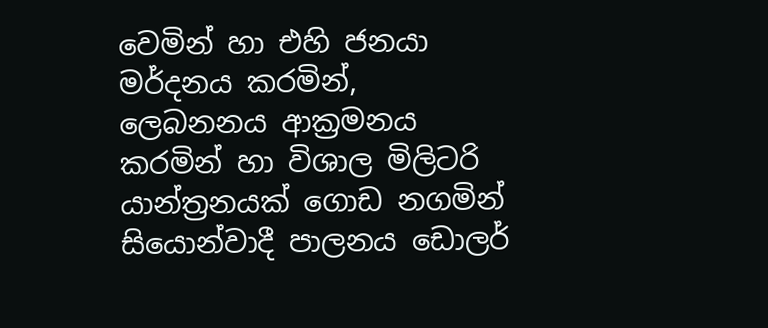වෙමින් හා එහි ජනයා මර්දනය කරමින්, ලෙබනනය ආක්‍රමනය කරමින් හා විශාල මිලිටරි යාන්ත්‍රනයක් ගොඩ නගමින් සියොන්වාදී පාලනය ඩොලර්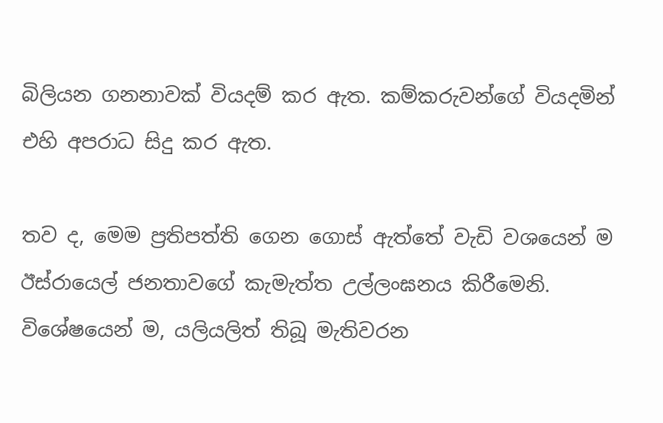බිලියන ගනනාවක් වියදම් කර ඇත. කම්කරුවන්ගේ වියදමින් එහි අපරාධ සිදු කර ඇත.

තව ද, මෙම ප්‍රතිපත්ති ගෙන ගොස් ඇත්තේ වැඩි වශයෙන් ම ඊස්රායෙල් ජනතාවගේ කැමැත්ත උල්ලංඝනය කිරීමෙනි. විශේෂයෙන් ම, යලියලිත් තිබූ මැතිවරන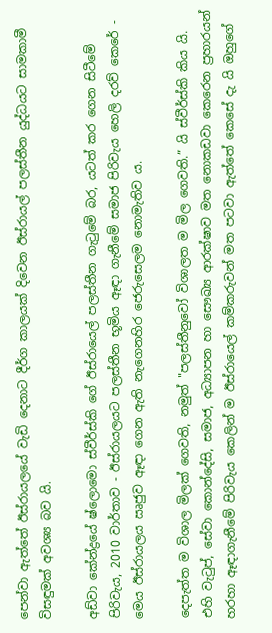පෙන්වා ඇත්තේ ඊස්රායලයේ වැඩි දෙනාට දීර්ග කාලයක් දිවෙන ඊස්රායල් පලස්තීන යුද්ධයට සාමකාමී විසඳුමක් අවශ්‍ය බව යි.

අඩ්වා කේන්ද්‍රයේ ෂ්ලොමො ස්වීර්ස්කි ගේ ඊස්රායෙල් පලස්තීන ගැටුමේ බර, යටත් කර ගෙන සිටීමේ පිරිවැය, 2010 වාර්තාව - ඊස්රායලයට පලස්තීන භූමිය ඈඳා ගැනීමේ සමාජ පිරිවැය හෙලි දරව් කෙරේ - මෙය ඊස්රායලය ඍජුව ඈඳා ගෙන ඇති නැගෙනහිර ජෙරුසෙලම නොමැතිව ය.

දෙපැත්ත ම විශාල මිලක් ගෙවති, නමුත් "පලස්තීනුවෝ විශාලත ම මිල ගෙවති.” යි ස්වීර්ස්කි කිය යි. එහි වැටුප්, සේවා කොන්දේසි, සමාජ, අධ්‍යාපන හා සෞඛ්‍ය ආරක්ෂාව මත නොකඩවා කෙරෙන ප්‍රහාරයන් හරහා ඈඳාගැනීමේ පිරිවැය කෙලින් ම ඊස්රායෙල් කම්කරුවන් මත පටවා ඇත්තේ කෙසේ දැ යි ඔහුගේ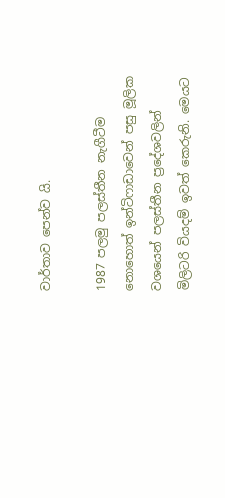වාර්තාව පෙන්ව යි.

1987 පලමු පලස්තීන නැගීටීම නොහොත් ඉන්ටිෆාඩාවෙන් පසු මූලික වශයෙන් පලස්තීන ප්‍රදේශවලින් මිලිටරි වියදම් ඉවත් කෙරුනි. මෙයට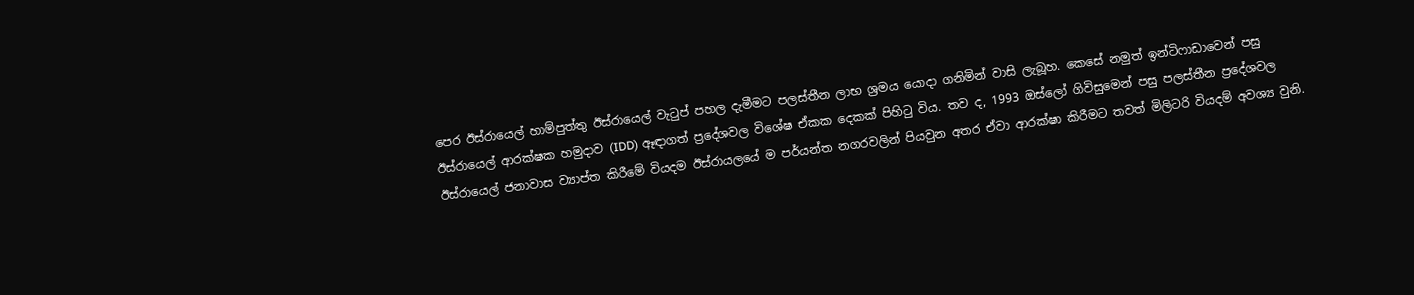පෙර ඊස්රායෙල් හාම්පුත්තු ඊස්රායෙල් වැටුප් පහල දැමීමට පලස්තීන ලාභ ශ්‍රමය යොදා ගනිමින් වාසි ලැබූහ. කෙසේ නමුත් ඉන්ටිෆාඩාවෙන් පසු ඊස්රායෙල් ආරක්ෂක හමුදාව (IDD) ඈඳාගත් ප්‍රදේශවල විශේෂ ඒකක දෙකක් පිහිටු විය. තව ද, 1993 ඔස්ලෝ ගිවිසුමෙන් පසු පලස්තීන ප්‍රදේශවල ඊස්රායෙල් ජනාවාස ව්‍යාප්ත කිරීමේ වියදම ඊස්රායලයේ ම පර්යන්ත නගරවලින් පියවුන අතර ඒවා ආරක්ෂා කිරීමට තවත් මිලිටරි වියදම් අවශ්‍ය වුනි.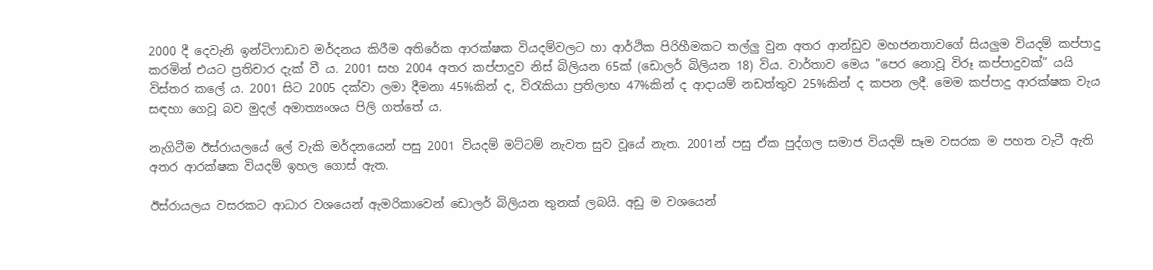2000 දී දෙවැනි ඉන්ටිෆාඩාව මර්දනය කිරීම අතිරේක ආරක්ෂක වියදම්වලට හා ආර්ථික පිරිහීමකට තල්ලු වුන අතර ආන්ඩුව මහජනතාවගේ සියලුම වියදම් කප්පාදු කරමින් එයට ප්‍රතිචාර දැක් වී ය. 2001 සහ 2004 අතර කප්පාදුව නිස් බිලියන 65ක් (ඩොලර් බිලියන 18) විය. වාර්තාව මෙය "පෙර නොවූ විරූ කප්පාදුවක්” යයි විස්තර කලේ ය. 2001 සිට 2005 දක්වා ලමා දීමනා 45%කින් ද, විරැකියා ප්‍රතිලාභ 47%කින් ද ආදායම් නඩත්තුව 25%කින් ද කපන ලදී. මෙම කප්පාදු ආරක්ෂක වැය සඳහා ගෙවූ බව මුදල් අමාත්‍යංශය පිලි ගත්තේ ය.

නැගිටීම ඊස්රායලයේ ලේ වැකි මර්දනයෙන් පසු 2001 වියදම් මට්ටම් නැවත සුව වූයේ නැත. 2001න් පසු ඒක පුද්ගල සමාජ වියදම් සෑම වසරක ම පහත වැටී ඇති අතර ආරක්ෂක වියදම් ඉහල ගොස් ඇත.

ඊස්රායලය වසරකට ආධාර වශයෙන් ඇමරිකාවෙන් ඩොලර් බිලියන තුනක් ලබයි. අඩු ම වශයෙන්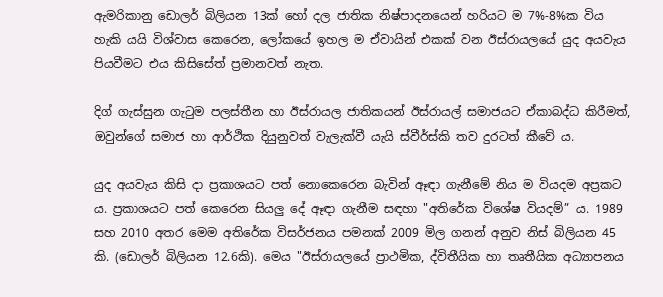ඇමරිකානු ඩොලර් බිලියන 13ක් හෝ දල ජාතික නිෂ්පාදනයෙන් හරියට ම 7%-8%ක විය හැකි යයි විශ්වාස කෙරෙන, ලෝකයේ ඉහල ම ඒවායින් එකක් වන ඊස්රායලයේ යුද අයවැය පියවීමට එය කිසිසේත් ප්‍රමානවත් නැත.

දිග් ගැස්සුන ගැටුම පලස්තීන හා ඊස්රායල ජාතිකයන් ඊස්රායල් සමාජයට ඒකාබද්ධ කිරීමත්, ඔවුන්ගේ සමාජ හා ආර්ථික දියුනුවත් වැලැක්වී යැයි ස්වීර්ස්කි තව දුරටත් කීවේ ය.

යුද අයවැය කිසි දා ප්‍රකාශයට පත් නොකෙරෙන බැවින් ඈඳා ගැනීමේ නිය ම වියදම අප්‍රකට ය. ප්‍රකාශයට පත් කෙරෙන සියලු දේ ඈඳා ගැනීම සඳහා "අතිරේක විශේෂ වියදම්” ය. 1989 සහ 2010 අතර මෙම අතිරේක විසර්ජනය පමනක් 2009 මිල ගනන් අනුව නිස් බිලියන 45 කි. (ඩොලර් බිලියන 12.6කි). මෙය "ඊස්රායලයේ ප්‍රාථමික, ද්විතීයික හා තෘතීයික අධ්‍යාපනය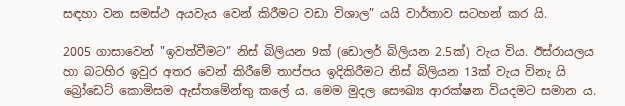සඳහා වන සමස්ථ අයවැය වෙන් කිරීමට වඩා විශාල” යයි වාර්තාව සටහන් කර යි.

2005 ගාසාවෙන් "ඉවත්වීමට” නිස් බිලියන 9ක් (ඩොලර් බිලියන 2.5ක්) වැය විය. ඊස්රායලය හා බටහිර ඉවුර අතර වෙන් කිරීමේ තාප්පය ඉදිකිරීමට නිස් බිලියන 13ක් වැය විනැ යි බ්‍රෝඩෙට් කොමිසම ඇස්තමේන්තු කලේ ය. මෙම මුදල සෞඛ්‍ය ආරක්ෂන වියදමට සමාන ය.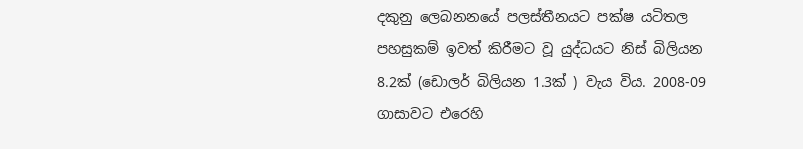දකුනු ලෙබනනයේ පලස්තීනයට පක්ෂ යටිතල පහසුකම් ඉවත් කිරීමට වූ යුද්ධයට නිස් බිලියන 8.2ක් (ඩොලර් බිලියන 1.3ක් ) වැය විය. 2008-09 ගාසාවට එරෙහි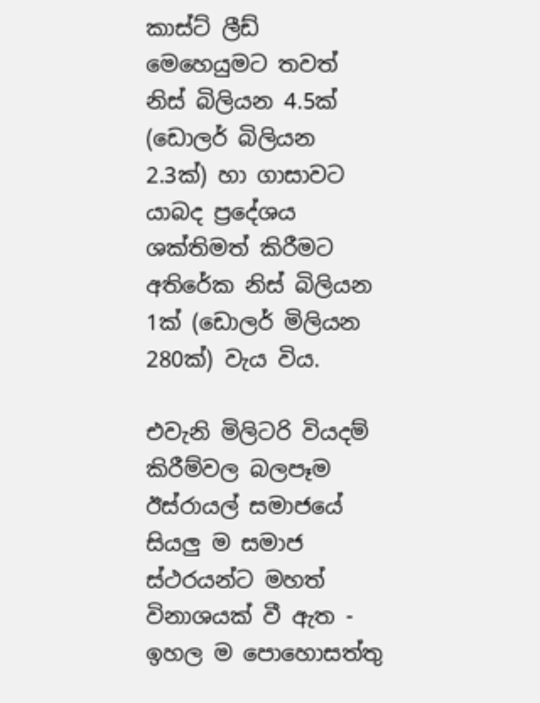කාස්ට් ලීඩ් මෙහෙයුමට තවත් නිස් බිලියන 4.5ක් (ඩොලර් බිලියන 2.3ක්) හා ගාසාවට යාබද ප්‍රදේශය ශක්තිමත් කිරීමට අතිරේක නිස් බිලියන 1ක් (ඩොලර් මිලියන 280ක්) වැය විය.

එවැනි මිලිටරි වියදම් කිරීම්වල බලපෑම ඊස්රායල් සමාජයේ සියලු ම සමාජ ස්ථරයන්ට මහත් විනාශයක් වී ඇත - ඉහල ම පොහොසත්තු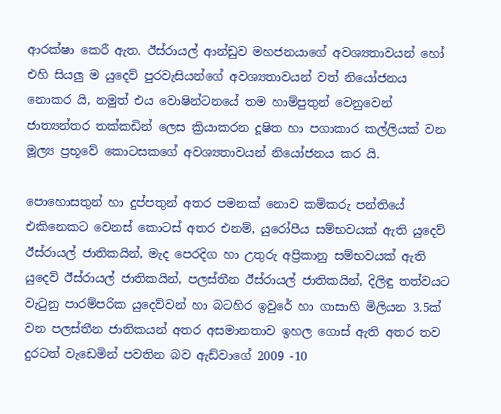ආරක්ෂා කෙරී ඇත. ඊස්රායල් ආන්ඩුව මහජනයාගේ අවශ්‍යතාවයන් හෝ එහි සියලු ම යුදෙව් පුරවැසියන්ගේ අවශ්‍යතාවයන් වත් නියෝජනය නොකර යි, නමුත් එය වොෂින්ටනයේ තම හාම්පුතුන් වෙනුවෙන් ජාත්‍යන්තර තක්කඩින් ලෙස ක්‍රියාකරන දූෂිත හා පගාකාර කල්ලියක් වන මූල්‍ය ප්‍රභූවේ කොටසකගේ අවශ්‍යතාවයන් නියෝජනය කර යි.

පොහොසතුන් හා දුප්පතුන් අතර පමනක් නොව කම්කරු පන්තියේ එකිනෙකට වෙනස් කොටස් අතර එනම්, යුරෝපීය සම්භවයක් ඇති යුදෙව් ඊස්රායල් ජාතිකයින්, මැද පෙරදිග හා උතුරු අප්‍රිකානු සම්භවයක් ඇති යුදෙව් ඊස්රායල් ජාතිකයින්, පලස්තීන ඊස්රායල් ජාතිකයින්, දිලිඳු තත්වයට වැටුනු පාරම්පරික යුදෙව්වන් හා බටහිර ඉවුරේ හා ගාසාහි මිලියන 3.5ක් වන පලස්තීන ජාතිකයන් අතර අසමානතාව ඉහල ගොස් ඇති අතර තව දුරටත් වැඩෙමින් පවතින බව ඇඩ්වාගේ 2009 -10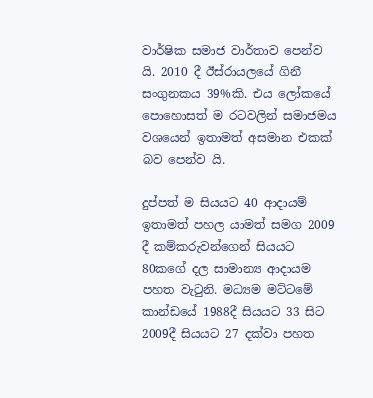වාර්ෂික සමාජ වාර්තාව පෙන්ව යි. 2010 දී ඊස්රායලයේ ගිනී සංගුනකය 39%කි. එය ලෝකයේ පොහොසත් ම රටවලින් සමාජමය වශයෙන් ඉතාමත් අසමාන එකක් බව පෙන්ව යි.

දුප්පත් ම සියයට 40 ආදායම් ඉතාමත් පහල යාමත් සමග 2009 දී කම්කරුවන්ගෙන් සියයට 80කගේ දල සාමාන්‍ය ආදායම පහත වැටුනි. මධ්‍යම මට්ටමේ කාන්ඩයේ 1988දී සියයට 33 සිට 2009දී සියයට 27 දක්වා පහත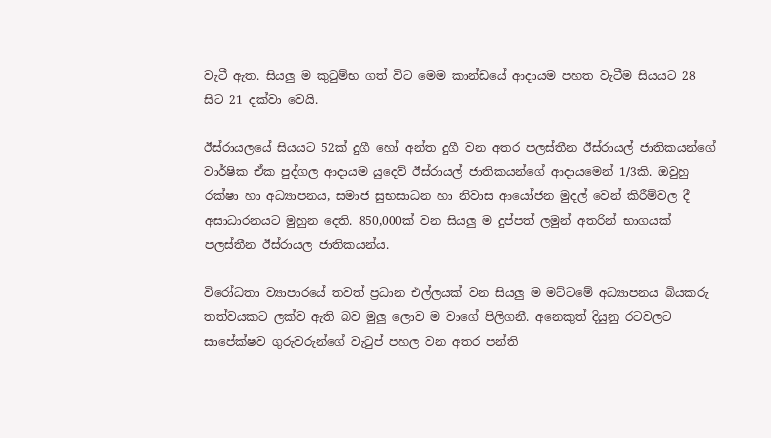වැටී ඇත. සියලු ම කුටුම්භ ගත් විට මෙම කාන්ඩයේ ආදායම පහත වැටීම සියයට 28 සිට 21 දක්වා වෙයි.

ඊස්රායලයේ සියයට 52ක් දුගී හෝ අන්ත දුගී වන අතර පලස්තීන ඊස්රායල් ජාතිකයන්ගේ වාර්ෂික ඒක පුද්ගල ආදායම යුදෙව් ඊස්රායල් ජාතිකයන්ගේ ආදායමෙන් 1∕3කි. ඔවුහු රක්ෂා හා අධ්‍යාපනය, සමාජ සුභසාධන හා නිවාස ආයෝජන මුදල් වෙන් කිරීම්වල දී අසාධාරනයට මුහුන දෙති. 850,000ක් වන සියලු ම දුප්පත් ලමුන් අතරින් භාගයක් පලස්තීන ඊස්රායල ජාතිකයන්ය.

විරෝධතා ව්‍යාපාරයේ තවත් ප්‍රධාන එල්ලයක් වන සියලු ම මට්ටමේ අධ්‍යාපනය බියකරු තත්වයකට ලක්ව ඇති බව මුලු ලොව ම වාගේ පිලිගනී. අනෙකුත් දියුනු රටවලට සාපේක්ෂව ගුරුවරුන්ගේ වැටුප් පහල වන අතර පන්ති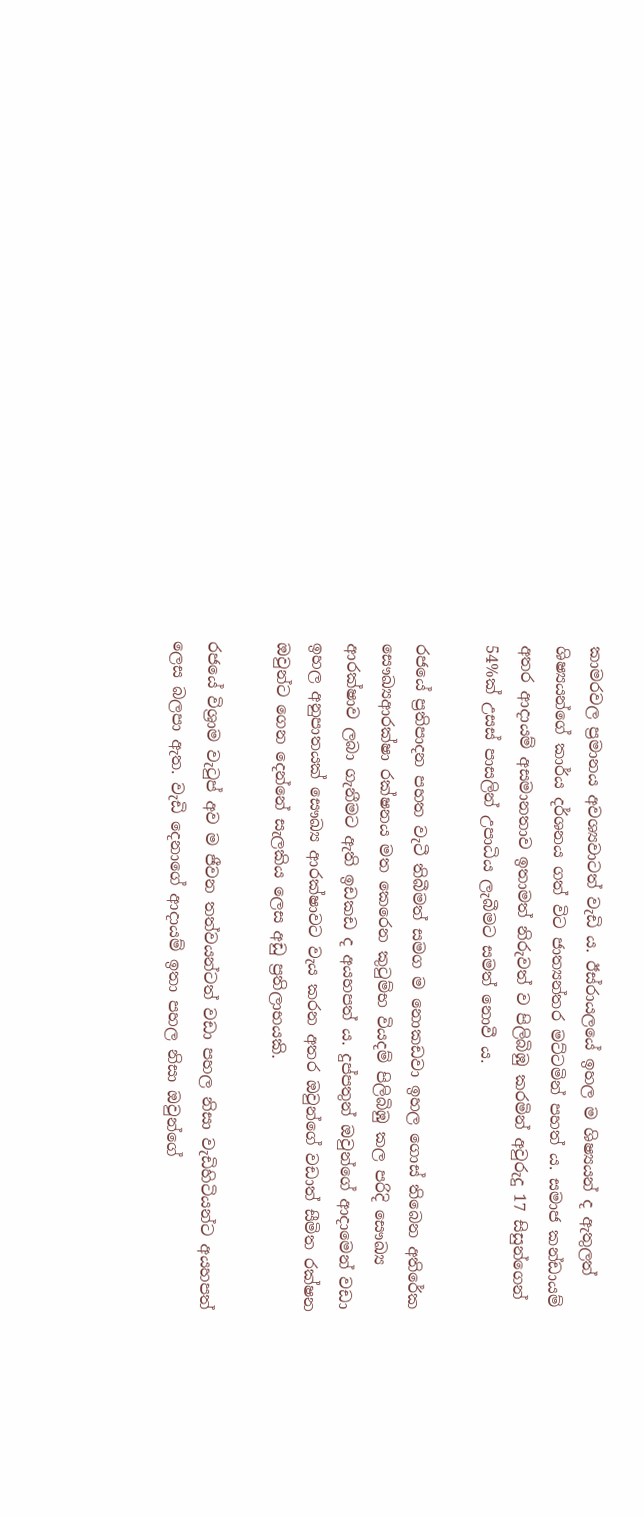කාමරවල ප්‍රමානය අවශ්‍යවාටත් වැඩි ය. ඊස්රායලයේ ඉහල ම ශිෂ්‍යයන් ද ඇතුලත් ශිෂ්‍යයන්ගේ කාර්ය දර්ශනය ගත් විට ජාත්‍යන්තර මට්ටමින් පහත් ය. සමාජ කන්ඩායම් අතර ආදායම් අසමානතාව ඉතාමත් නිරුවත් ව පිලිබිඹු කරමින් අවුරුදු 17 සිසුන්ගෙන් 54%ක් උසස් පාසලින් උපාධිය ලැබීමට සමත් නොවී ය.

රජයේ ප්‍රතිපාදන පහත වැටී තිබීමත් සමග ම නොකඩවා ඉහල ගොස් තිබෙන අතිරේක සෞඛ්‍යආරක්ෂා රක්ෂනය මත කෙරෙන කුටුම්භ වියදම් පිලිබිඹු කල පරිදි සෞඛ්‍ය ආරක්ෂාව ලබා ගැනීමට ඇති ඉඩකඩ ද අයහපත් ය. දුප්පතුන් ඔවුන්ගේ ආදාමෙන් වඩා ඉහල අනුපාතයක් සෞඛ්‍ය ආරක්ෂාවට වැය කරන අතර ඔවුන්ගේ වඩාත් සීමිත රක්ෂන ඔවුන්ට ගෙන දෙන්නේ සැලකිය ලෙස අඩු ප්‍රතිලාභයකි.

රජයේ විශ්‍රාම වැටුප් අව ම ජීවන තත්වයන්ටත් වඩා පහල නිසා වැඩිහිටියන්ට අයහපත් ලෙස බලපා ඇත. වැඩි දෙනාගේ ආදායම් ඉතා පහල නිසා ඔවුන්ගේ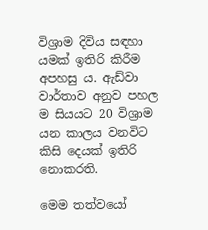විශ්‍රාම දිවිය සඳහා යමක් ඉතිරි කිරීම අපහසු ය. ඇඩ්වා වාර්තාව අනුව පහල ම සියයට 20 විශ්‍රාම යන කාලය වනවිට කිසි දෙයක් ඉතිරි නොකරති.

මෙම තත්වයෝ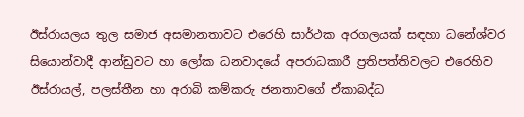ඊස්රායලය තුල සමාජ අසමානතාවට එරෙහි සාර්ථක අරගලයක් සඳහා ධනේශ්වර සියොන්වාදී ආන්ඩුවට හා ලෝක ධනවාදයේ අපරාධකාරී ප්‍රතිපත්තිවලට එරෙහිව ඊස්රායල්, පලස්තීන හා අරාබි කම්කරු ජනතාවගේ ඒකාබද්ධ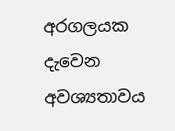අරගලයක දැවෙන අවශ්‍යතාවය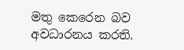මතු කෙරෙන බව අවධාරනය කරති.